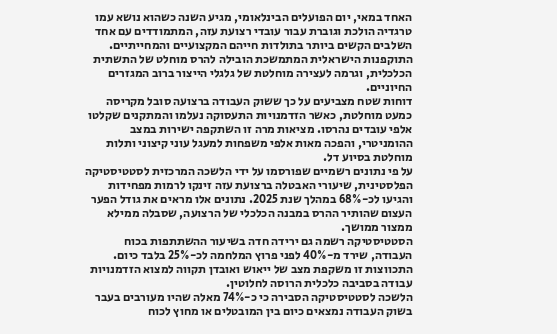האחד במאי, יום הפועלים הבינלאומי, מגיע השנה כשהוא נושא עמו טרגדיה הולכת וגוברת עבור עובדי רצועת עזה, המתמודדים עם אחד השלבים הקשים ביותר בתולדות חייהם המקצועיים והמחייתיים. התוקפנות הישראלית המתמשכת הובילה להרס מוחלט של התשתית הכלכלית, וגרמה לעצירה מוחלטת של גלגלי הייצור ברוב המגזרים החיוניים.
דוחות שטח מצביעים על כך ששוק העבודה ברצועה סובל מקריסה כמעט מוחלטת, כאשר הזדמנויות התעסוקה נעלמו והמתקנים שקלטו אלפי עובדים נהרסו. מציאות מרה זו השתקפה ישירות במצב ההומניטרי, והפכה מאות אלפי משפחות למעגל עוני קיצוני ותלות מוחלטת בסיוע דל.
על פי נתונים רשמיים שפורסמו על ידי הלשכה המרכזית לסטטיסטיקה הפלסטינית, שיעורי האבטלה ברצועת עזה זינקו לרמות מפחידות והגיעו לכ-68% במהלך שנת 2025. נתונים אלו מראים את גודל הפער העצום שהותיר ההרס במבנה הכלכלי של הרצועה, שסבלה ממילא ממצור ממושך.
הסטטיסטיקה רשמה גם ירידה חדה בשיעור ההשתתפות בכוח העבודה, שירד מ-40% לפני פרוץ המלחמה לכ-25% בלבד כיום. התכווצות זו משקפת מצב של ייאוש ואובדן תקווה למצוא הזדמנויות עבודה בסביבה כלכלית הרוסה לחלוטין.
הלשכה לסטטיסטיקה הסבירה כי כ-74% מאלה שהיו מעורבים בעבר בשוק העבודה נמצאים כיום בין המובטלים או מחוץ לכוח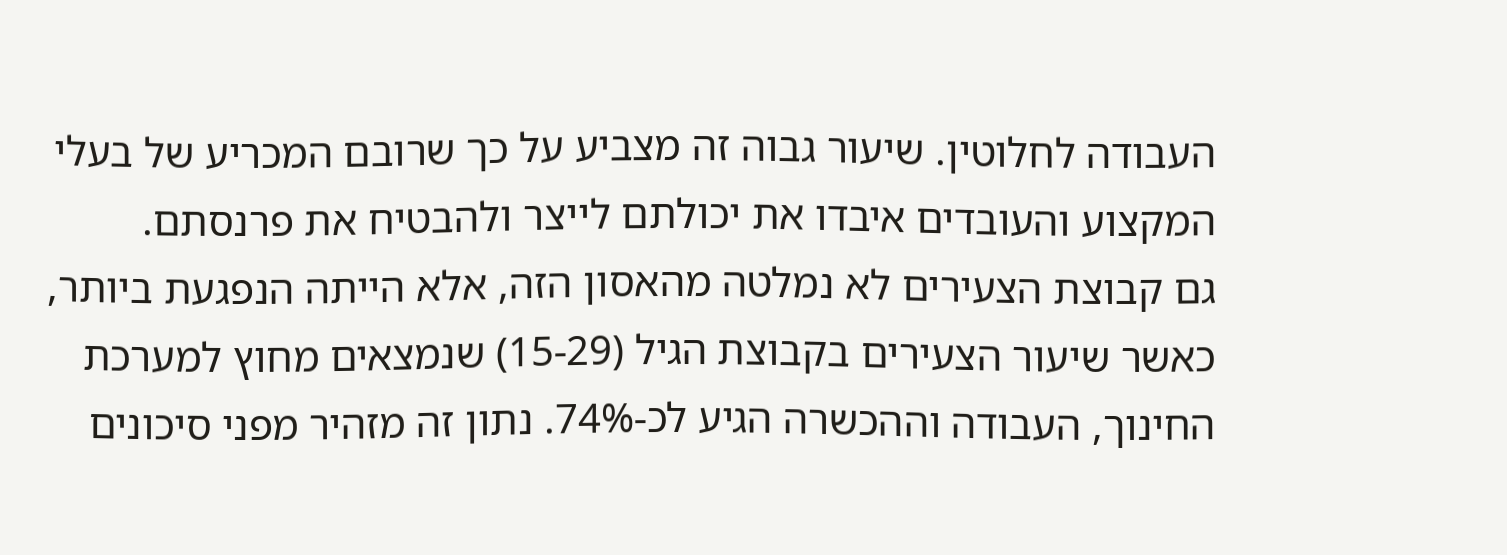העבודה לחלוטין. שיעור גבוה זה מצביע על כך שרובם המכריע של בעלי המקצוע והעובדים איבדו את יכולתם לייצר ולהבטיח את פרנסתם.
גם קבוצת הצעירים לא נמלטה מהאסון הזה, אלא הייתה הנפגעת ביותר, כאשר שיעור הצעירים בקבוצת הגיל (15-29) שנמצאים מחוץ למערכת החינוך, העבודה וההכשרה הגיע לכ-74%. נתון זה מזהיר מפני סיכונים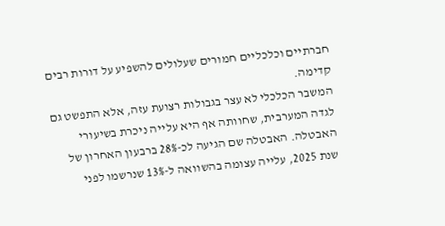חברתיים וכלכליים חמורים שעלולים להשפיע על דורות רבים קדימה.
המשבר הכלכלי לא עצר בגבולות רצועת עזה, אלא התפשט גם לגדה המערבית, שחוותה אף היא עלייה ניכרת בשיעורי האבטלה. האבטלה שם הגיעה לכ-28% ברבעון האחרון של שנת 2025, עלייה עצומה בהשוואה ל-13% שנרשמו לפני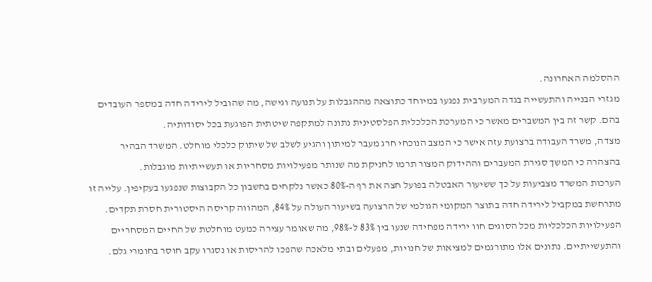ההסלמה האחרונה.
מגזרי הבנייה והתעשייה בגדה המערבית נפגעו במיוחד כתוצאה מההגבלות על תנועה וגישה, מה שהוביל לירידה חדה במספר העובדים בהם. קשר זה בין המשברים מאשר כי המערכת הכלכלית הפלסטינית נתונה למתקפה שיטתית הפוגעת בכל יסודותיה.
מצדה, משרד העבודה ברצועת עזה אישר כי המצב הנוכחי חרג מעבר למיתון והגיע לשלב של שיתוק כלכלי מוחלט. המשרד הבהיר בהצהרה כי המשך סגירת המעברים וההידוק המצור תרמו לחניקת מה שנותר מפעילויות מסחריות או תעשייתיות מוגבלות.
הערכות המשרד מצביעות על כך ששיעור האבטלה בפועל חצה את רף ה-80% כאשר נלקחים בחשבון כל הקבוצות שנפגעו בעקיפין. עלייה זו מתרחשת במקביל לירידה חדה בתוצר המקומי הגולמי של הרצועה בשיעור העולה על 84%, המהווה קריסה היסטורית חסרת תקדים.
הפעילויות הכלכליות מכל הסוגים חוו ירידה מפחידה שנעו בין 83% ל-98%, מה שאומר עצירה כמעט מוחלטת של החיים המסחריים והתעשייתיים. נתונים אלו מתורגמים למציאות של חנויות, מפעלים ובתי מלאכה שהפכו להריסות או נסגרו עקב חוסר בחומרי גלם.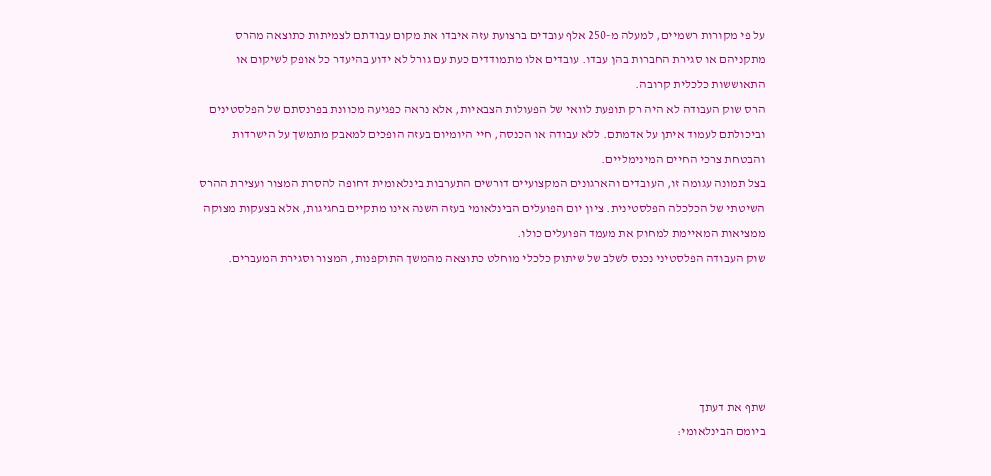על פי מקורות רשמיים, למעלה מ-250 אלף עובדים ברצועת עזה איבדו את מקום עבודתם לצמיתות כתוצאה מהרס מתקניהם או סגירת החברות בהן עבדו. עובדים אלו מתמודדים כעת עם גורל לא ידוע בהיעדר כל אופק לשיקום או התאוששות כלכלית קרובה.
הרס שוק העבודה לא היה רק תופעת לוואי של הפעולות הצבאיות, אלא נראה כפגיעה מכוונת בפרנסתם של הפלסטינים וביכולתם לעמוד איתן על אדמתם. ללא עבודה או הכנסה, חיי היומיום בעזה הופכים למאבק מתמשך על הישרדות והבטחת צרכי החיים המינימליים.
בצל תמונה עגומה זו, העובדים והארגונים המקצועיים דורשים התערבות בינלאומית דחופה להסרת המצור ועצירת ההרס השיטתי של הכלכלה הפלסטינית. ציון יום הפועלים הבינלאומי בעזה השנה אינו מתקיים בחגיגות, אלא בצעקות מצוקה ממציאות המאיימת למחוק את מעמד הפועלים כולו.
שוק העבודה הפלסטיני נכנס לשלב של שיתוק כלכלי מוחלט כתוצאה מהמשך התוקפנות, המצור וסגירת המעברים.





שתף את דעתך
ביומם הבינלאומי: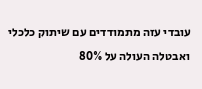עובדי עזה מתמודדים עם שיתוק כלכלי ואבטלה העולה על 80%